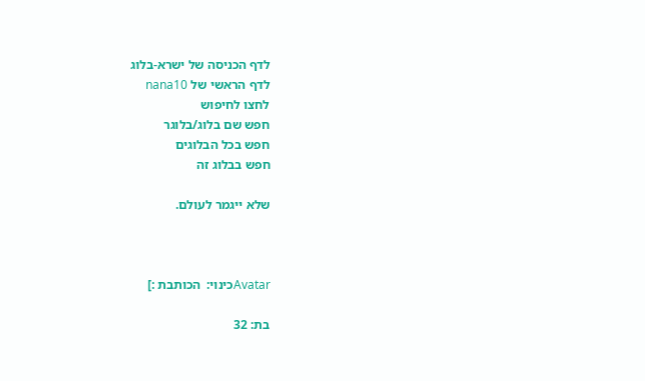לדף הכניסה של ישרא-בלוג
לדף הראשי של nana10
לחצו לחיפוש
חפש שם בלוג/בלוגר
חפש בכל הבלוגים
חפש בבלוג זה

שלא ייגמר לעולם.



Avatarכינוי:  הכותבת :]

בת: 32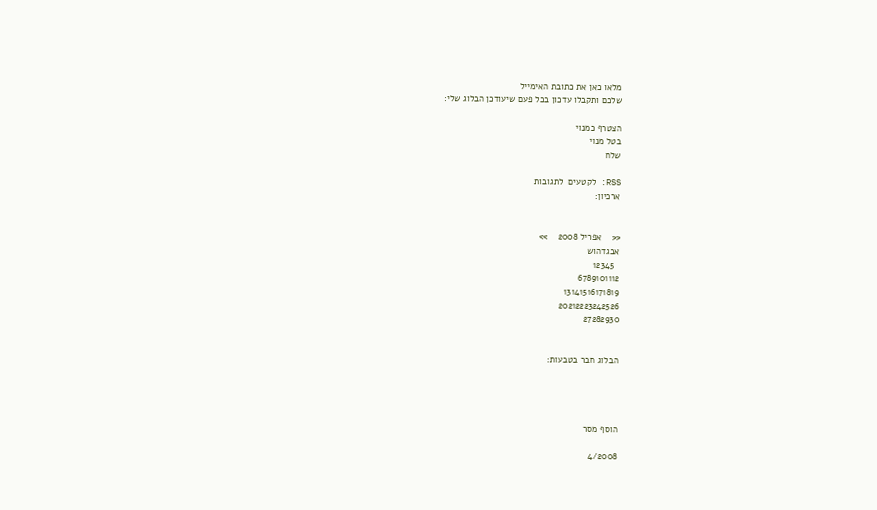מלאו כאן את כתובת האימייל
שלכם ותקבלו עדכון בכל פעם שיעודכן הבלוג שלי:

הצטרף כמנוי
בטל מנוי
שלח

RSS: לקטעים  לתגובות
ארכיון:


<<    אפריל 2008    >>
אבגדהוש
  12345
6789101112
13141516171819
20212223242526
27282930


הבלוג חבר בטבעות:




הוסף מסר

4/2008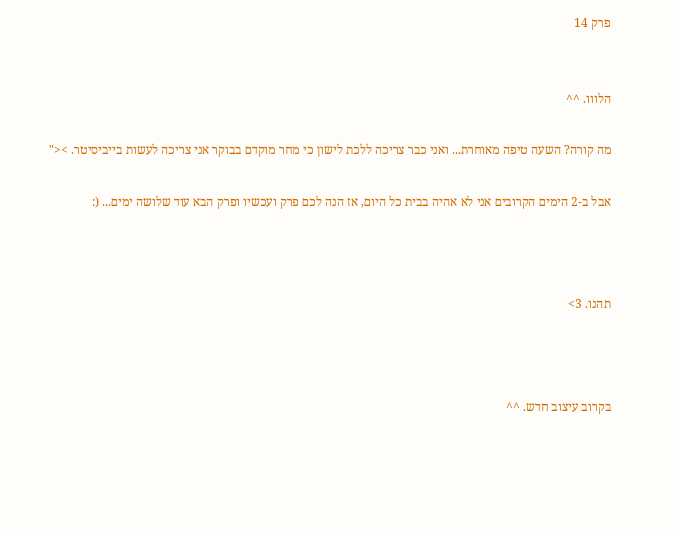פרק 14


הלווו. ^^

מה קורה? השעה טיפה מאוחרת... ואני כבר צריכה ללכת לישון כי מחר מוקדם בבוקר אני צריכה לעשות בייביסיטר. ><"

אבל ב-2 הימים הקרובים אני לא אהיה בבית כל היום, אז הנה לכם פרק ועכשיו ופרק הבא עוד שלושה ימים... (:



תהנו. 3>



בקרוב עיצוב חדש. ^^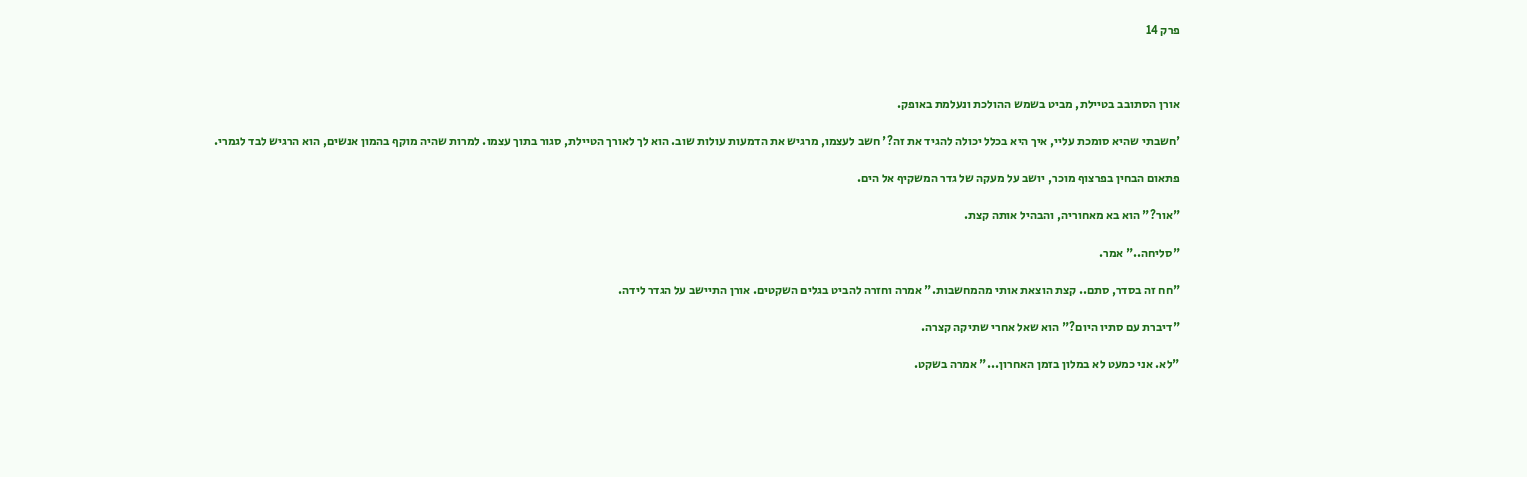פרק 14



אורן הסתובב בטיילת, מביט בשמש ההולכת ונעלמת באופק.

'חשבתי שהיא סומכת עליי, איך היא בכלל יכולה להגיד את זה?' חשב לעצמו, מרגיש את הדמעות עולות שוב. הוא לך לאורך הטיילת, סגור בתוך עצמו. למרות שהיה מוקף בהמון אנשים, הוא הרגיש לבד לגמרי.

פתאום הבחין בפרצוף מוכר, יושב על מעקה של גדר המשקיף אל הים.

"אור?" הוא בא מאחוריה, והבהיל אותה קצת.

"סליחה.." אמר.

"חח זה בסדר, סתם.. קצת הוצאת אותי מהמחשבות." אמרה וחזרה להביט בגלים השקטים. אורן התיישב על הגדר לידה.

"דיברת עם סתיו היום?" הוא שאל אחרי שתיקה קצרה.

"לא. אני כמעט לא במלון בזמן האחרון..." אמרה בשקט.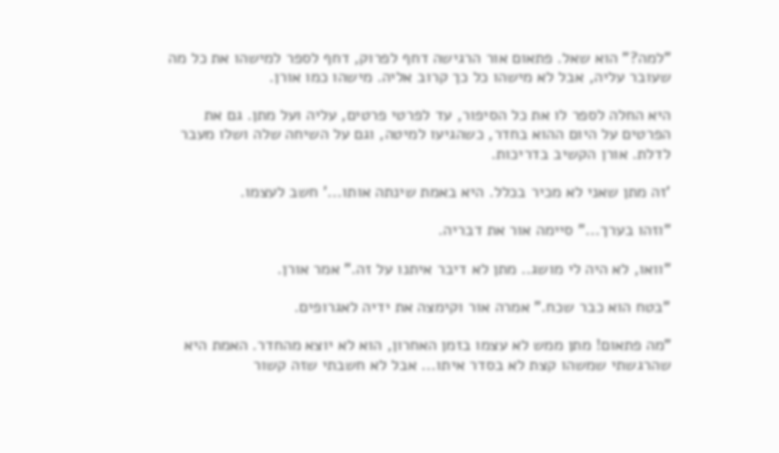"למה?" הוא שאל. פתאום אור הרגישה דחף לפרוק, דחף לספר למישהו את כל מה שעובר עליה, אבל לא מישהו כל כך קרוב אליה. מישהו כמו אורן.

היא החלה לספר לו את כל הסיפור, עד לפרטי פרטים, עליה ועל מתן. גם את הפרטים על היום ההוא בחדר, כשהגיעו למיטה, וגם על השיחה שלה ושלו מעבר לדלת. אורן הקשיב בדריכות.

'זה מתן שאני לא מכיר בכלל. היא באמת שינתה אותו...' חשב לעצמו.

"וזהו בערך..." סיימה אור את דבריה.

"וואו, לא היה לי מושג.. מתן לא דיבר איתנו על זה." אמר אורן.

"בטח הוא כבר שכח." אמרה אור וקימצה את ידיה לאגרופים.

"מה פתאום! מתן ממש לא עצמו בזמן האחרון, הוא לא יוצא מהחדר. האמת היא שהרגשתי שמשהו קצת לא בסדר איתו... אבל לא חשבתי שזה קשור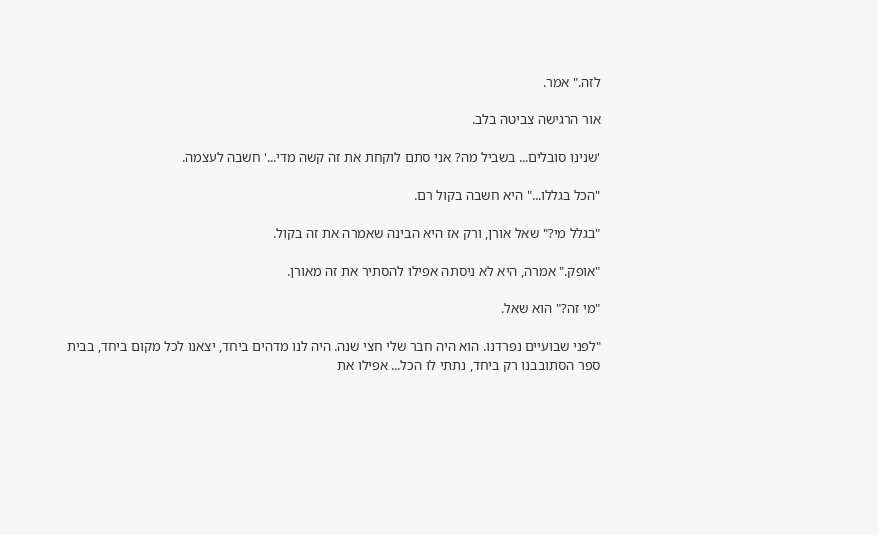לזה." אמר.

אור הרגישה צביטה בלב.

'שנינו סובלים... בשביל מה? אני סתם לוקחת את זה קשה מדי...' חשבה לעצמה.

"הכל בגללו..." היא חשבה בקול רם.

"בגלל מי?" שאל אורן, ורק אז היא הבינה שאמרה את זה בקול.

"אופק." אמרה, היא לא ניסתה אפילו להסתיר את זה מאורן.

"מי זה?" הוא שאל.

"לפני שבועיים נפרדנו. הוא היה חבר שלי חצי שנה. היה לנו מדהים ביחד, יצאנו לכל מקום ביחד, בבית ספר הסתובבנו רק ביחד, נתתי לו הכל... אפילו את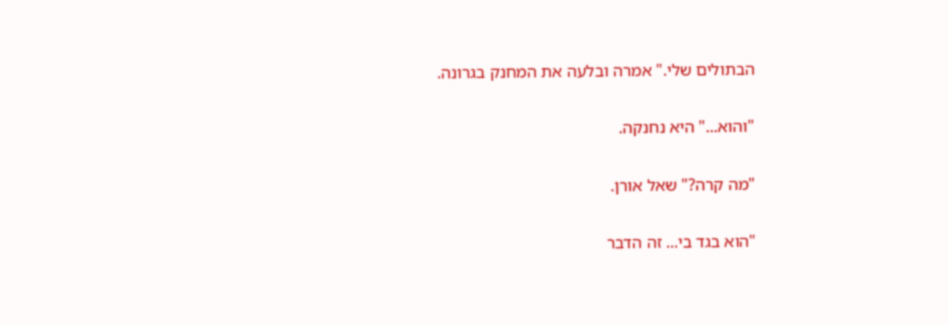הבתולים שלי." אמרה ובלעה את המחנק בגרונה.

"והוא..." היא נחנקה.

"מה קרה?" שאל אורן.

"הוא בגד בי... זה הדבר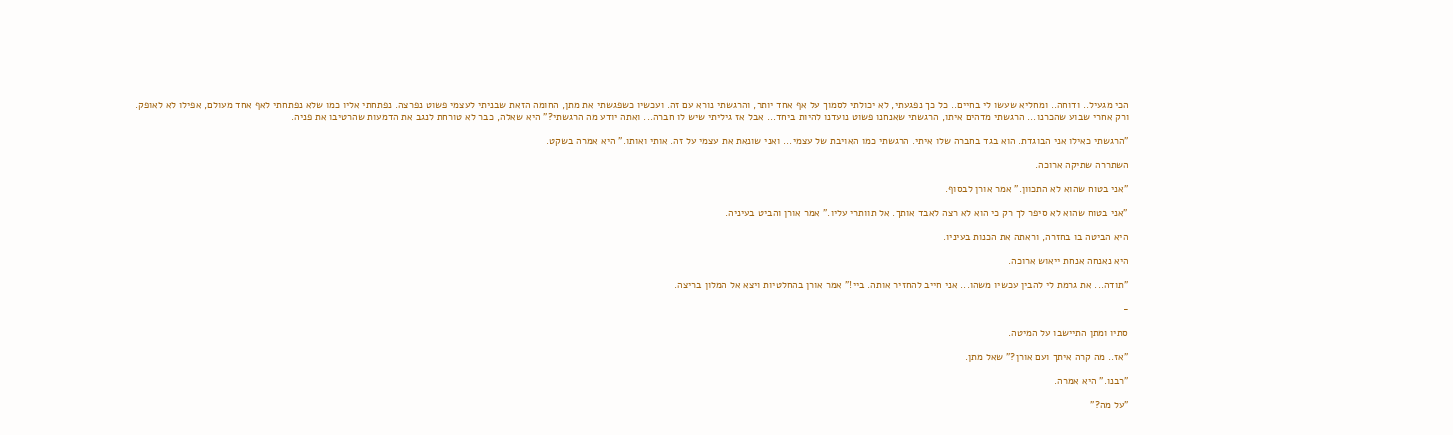הכי מגעיל.. ודוחה.. ומחליא שעשו לי בחיים.. כל כך נפגעתי, לא יכולתי לסמוך על אף אחד יותר, והרגשתי נורא עם זה. ועכשיו כשפגשתי את מתן, החומה הזאת שבניתי לעצמי פשוט נפרצה. נפתחתי אליו כמו שלא נפתחתי לאף אחד מעולם, אפילו לא לאופק. ורק אחרי שבוע שהכרנו... הרגשתי מדהים איתו, הרגשתי שאנחנו פשוט נועדנו להיות ביחד... אבל אז גיליתי שיש לו חברה... ואתה יודע מה הרגשתי?" היא שאלה, כבר לא טורחת לנגב את הדמעות שהרטיבו את פניה.

"הרגשתי כאילו אני הבוגדת. הוא בגד בחברה שלו איתי. הרגשתי כמו האויבת של עצמי... ואני שונאת את עצמי על זה. אותי ואותו." היא אמרה בשקט.

השתררה שתיקה ארוכה.

"אני בטוח שהוא לא התכוון." אמר אורן לבסוף.

"אני בטוח שהוא לא סיפר לך רק כי הוא לא רצה לאבד אותך. אל תוותרי עליו." אמר אורן והביט בעיניה.

היא הביטה בו בחזרה, וראתה את הכנות בעיניו.

היא נאנחה אנחת ייאוש ארוכה.

"תודה... את גרמת לי להבין עכשיו משהו... אני חייב להחזיר אותה. ביי!" אמר אורן בהחלטיות ויצא אל המלון בריצה.

-

סתיו ומתן התיישבו על המיטה.

"אז.. מה קרה איתך ועם אורן?" שאל מתן.

"רבנו." היא אמרה.

"על מה?"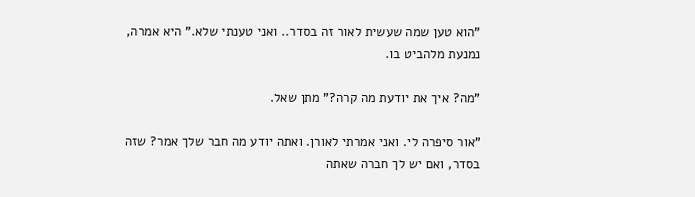"הוא טען שמה שעשית לאור זה בסדר.. ואני טענתי שלא." היא אמרה, נמנעת מלהביט בו.

"מה? איך את יודעת מה קרה?" מתן שאל.

"אור סיפרה לי. ואני אמרתי לאורן. ואתה יודע מה חבר שלך אמר? שזה בסדר, ואם יש לך חברה שאתה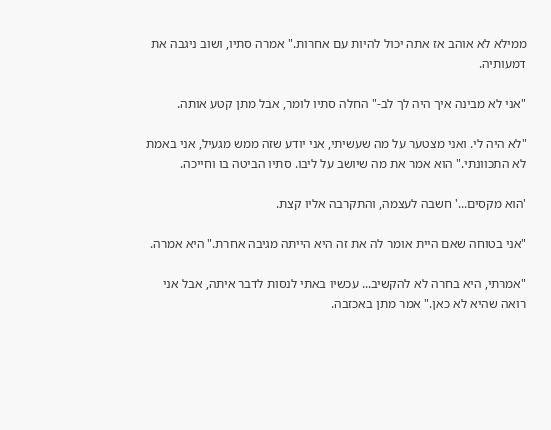ממילא לא אוהב אז אתה יכול להיות עם אחרות." אמרה סתיו, ושוב ניגבה את דמעותיה.

"אני לא מבינה איך היה לך לב-" החלה סתיו לומר, אבל מתן קטע אותה.

"לא היה לי. ואני מצטער על מה שעשיתי, אני יודע שזה ממש מגעיל, אני באמת לא התכוונתי." הוא אמר את מה שיושב על ליבו. סתיו הביטה בו וחייכה.

'הוא מקסים...' חשבה לעצמה, והתקרבה אליו קצת.

"אני בטוחה שאם היית אומר לה את זה היא הייתה מגיבה אחרת." היא אמרה.

"אמרתי, היא בחרה לא להקשיב... עכשיו באתי לנסות לדבר איתה, אבל אני רואה שהיא לא כאן." אמר מתן באכזבה.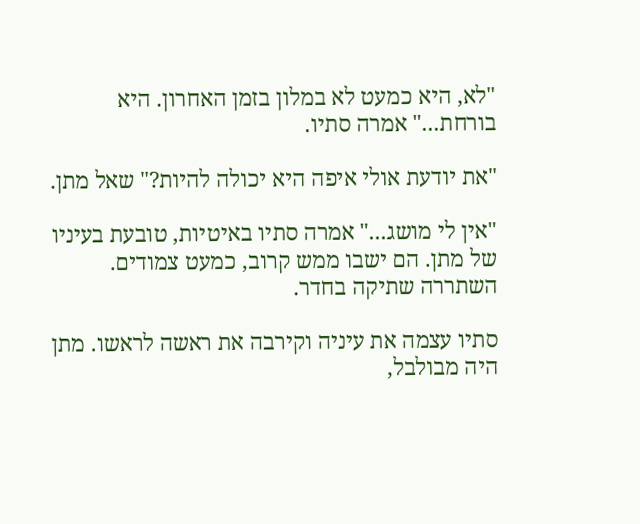"לא, היא כמעט לא במלון בזמן האחרון. היא בורחת..." אמרה סתיו.

"את יודעת אולי איפה היא יכולה להיות?" שאל מתן.

"אין לי מושג..." אמרה סתיו באיטיות, טובעת בעיניו של מתן. הם ישבו ממש קרוב, כמעט צמודים. השתררה שתיקה בחדר.

סתיו עצמה את עיניה וקירבה את ראשה לראשו. מתן היה מבולבל,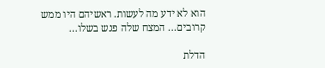הוא לא ידע מה לעשות. ראשיהם היו ממש קרובים... המצח שלה פגש בשלו...

הדלת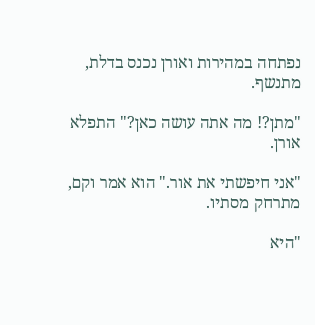נפתחה במהירות ואורן נכנס בדלת, מתנשף.

"מתן?! מה אתה עושה כאן?" התפלא אורן.

"אני חיפשתי את אור." הוא אמר וקם, מתרחק מסתיו.

"היא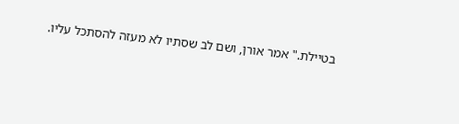בטיילת." אמר אורן, ושם לב שסתיו לא מעזה להסתכל עליו.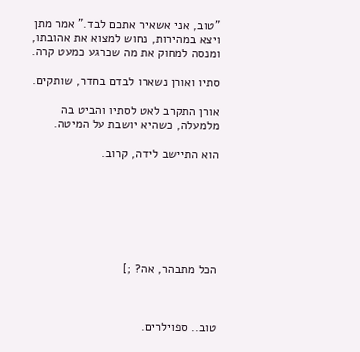"טוב, אני אשאיר אתכם לבד." אמר מתן ויצא במהירות, נחוש למצוא את אהובתו, ומנסה למחוק את מה שכרגע כמעט קרה.

סתיו ואורן נשארו לבדם בחדר, שותקים.

אורן התקרב לאט לסתיו והביט בה מלמעלה, כשהיא יושבת על המיטה.

הוא התיישב לידה, קרוב.







הכל מתבהר, אה? ;]



טוב.. ספוילרים.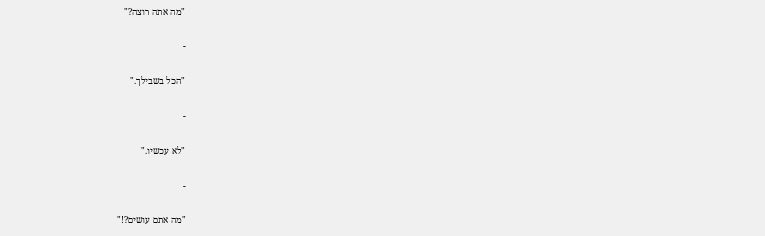"מה אתה רוצה?"

-

"הכל בשבילך."

-

"לא עכשיו."

-

"מה אתם עושים?!"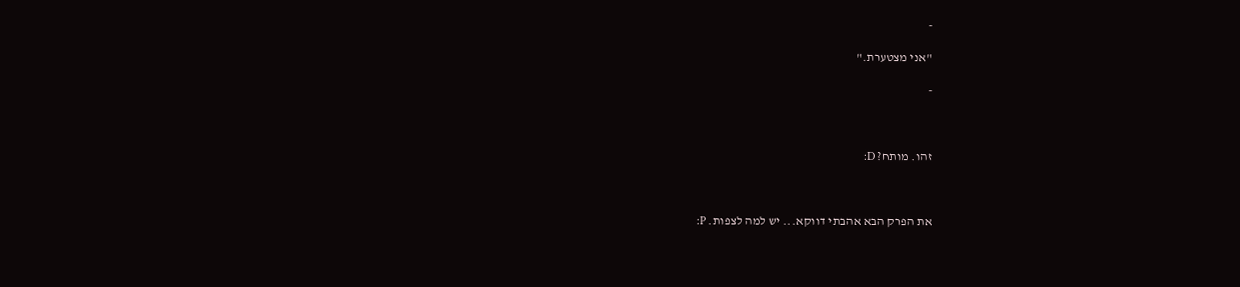-

"אני מצטערת."

-



זהו. מותח? D:



את הפרק הבא אהבתי דווקא... יש למה לצפות. P: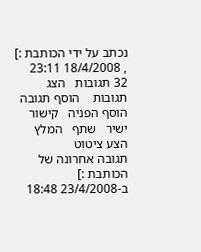נכתב על ידי הכותבת :] , 18/4/2008 23:11
32 תגובות   הצג תגובות    הוסף תגובה   הוסף הפניה   קישור ישיר   שתף   המלץ   הצע ציטוט
תגובה אחרונה של הכותבת :] ב-23/4/2008 18:48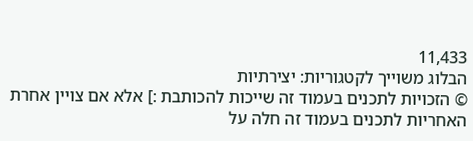11,433
הבלוג משוייך לקטגוריות: יצירתיות
© הזכויות לתכנים בעמוד זה שייכות להכותבת :] אלא אם צויין אחרת
האחריות לתכנים בעמוד זה חלה על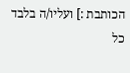הכותבת :] ועליו/ה בלבד
כל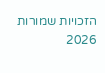הזכויות שמורות 2026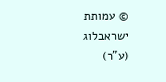© עמותת ישראבלוג (ע"ר)